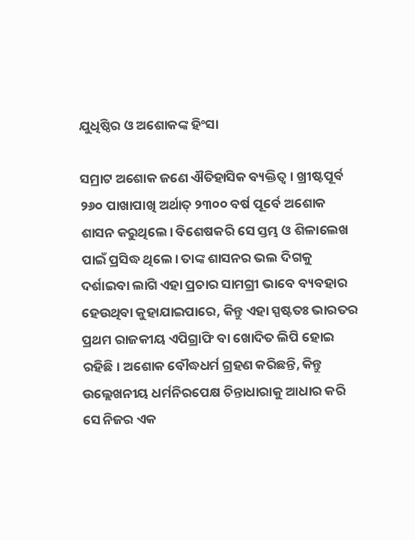ଯୁଧିଷ୍ଠିର ଓ ଅଶୋକଙ୍କ ହିଂସା

ସମ୍ରାଟ ଅଶୋକ ଜଣେ ଐତିହାସିକ ବ୍ୟକ୍ତିତ୍ୱ। ଖ୍ରୀଷ୍ଟପୂର୍ବ ୨୬୦ ପାଖାପାଖି ଅର୍ଥାତ୍‌ ୨୩୦୦ ବର୍ଷ ପୂର୍ବେ ଅଶୋକ ଶାସନ କରୁଥିଲେ। ବିଶେଷକରି ସେ ସ୍ତମ୍ଭ ଓ ଶିଳାଲେଖ ପାଇଁ ପ୍ରସିଦ୍ଧ ଥିଲେ। ତାଙ୍କ ଶାସନର ଭଲ ଦିଗକୁ ଦର୍ଶାଇବା ଲାଗି ଏହା ପ୍ରଚାର ସାମଗ୍ରୀ ଭାବେ ବ୍ୟବହାର ହେଉଥିବା କୁହାଯାଇପାରେ, କିନ୍ତୁ ଏହା ସ୍ପଷ୍ଟତଃ ଭାରତର ପ୍ରଥମ ରାଜକୀୟ ଏପିଗ୍ରାଫି ବା ଖୋଦିତ ଲିପି ହୋଇ ରହିଛି। ଅଶୋକ ବୌଦ୍ଧଧର୍ମ ଗ୍ରହଣ କରିଛନ୍ତି, କିନ୍ତୁ ଉଲ୍ଲେଖନୀୟ ଧର୍ମନିରପେକ୍ଷ ଚିନ୍ତାଧାରାକୁ ଆଧାର କରି ସେ ନିଜର ଏକ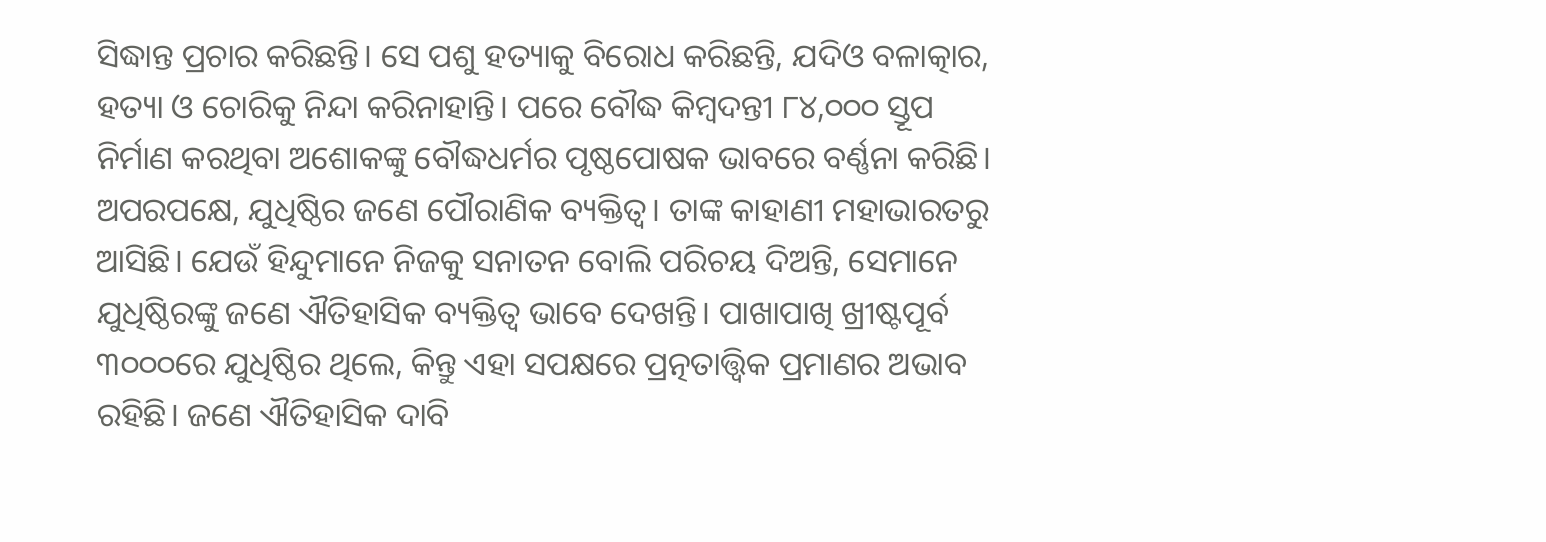ସିଦ୍ଧାନ୍ତ ପ୍ରଚାର କରିଛନ୍ତି। ସେ ପଶୁ ହତ୍ୟାକୁ ବିରୋଧ କରିଛନ୍ତି, ଯଦିଓ ବଳାତ୍କାର, ହତ୍ୟା ଓ ଚୋରିକୁ ନିନ୍ଦା କରିନାହାନ୍ତି। ପରେ ବୌଦ୍ଧ କିମ୍ବଦନ୍ତୀ ୮୪,୦୦୦ ସ୍ତୂପ ନିର୍ମାଣ କରଥିବା ଅଶୋକଙ୍କୁ ବୌଦ୍ଧଧର୍ମର ପୃଷ୍ଠପୋଷକ ଭାବରେ ବର୍ଣ୍ଣନା କରିଛି।
ଅପରପକ୍ଷେ, ଯୁଧିଷ୍ଠିର ଜଣେ ପୌରାଣିକ ବ୍ୟକ୍ତିତ୍ୱ। ତାଙ୍କ କାହାଣୀ ମହାଭାରତରୁ ଆସିଛି। ଯେଉଁ ହିନ୍ଦୁମାନେ ନିଜକୁ ସନାତନ ବୋଲି ପରିଚୟ ଦିଅନ୍ତି, ସେମାନେ ଯୁଧିଷ୍ଠିରଙ୍କୁ ଜଣେ ଐତିହାସିକ ବ୍ୟକ୍ତିତ୍ୱ ଭାବେ ଦେଖନ୍ତି। ପାଖାପାଖି ଖ୍ରୀଷ୍ଟପୂର୍ବ ୩୦୦୦ରେ ଯୁଧିଷ୍ଠିର ଥିଲେ, କିନ୍ତୁ ଏହା ସପକ୍ଷରେ ପ୍ରତ୍ନତାତ୍ତ୍ୱିକ ପ୍ରମାଣର ଅଭାବ ରହିଛି। ଜଣେ ଐତିହାସିକ ଦାବି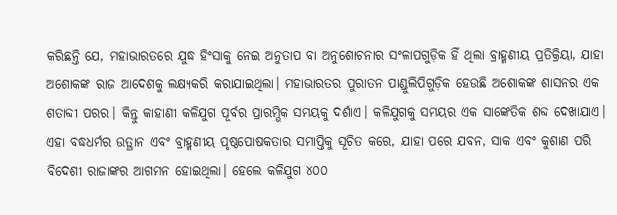କରିଛନ୍ତି ଯେ, ମହାଭାରତରେ ଯୁଦ୍ଧ ହିଂସାକୁ ନେଇ ଅନୁତାପ ବା ଅନୁଶୋଚନାର ସଂଳାପଗୁଡ଼ିକ ହିଁ ଥିଲା ବ୍ରାହ୍ମଣୀୟ ପ୍ରତିକ୍ରିୟା, ଯାହା ଅଶୋକଙ୍କ ରାଜ ଆଦେଶକୁ ଲକ୍ଷ୍ୟକରି କରାଯାଇଥିଲା। ମହାଭାରତର ପୁରାତନ ପାଣ୍ଡୁଲିପିଗୁଡ଼ିକ ହେଉଛି ଅଶୋକଙ୍କ ଶାସନର ଏକ ଶତାବ୍ଦୀ ପରର। କିନ୍ତୁ କାହାଣୀ କଳିଯୁଗ ପୂର୍ବର ପ୍ରାରମ୍ଭିକ ସମୟକୁ ଦର୍ଶାଏ। କଳିଯୁଗକୁ ସମୟର ଏକ ସାଙ୍କେତିକ ଶବ୍ଦ ଦେଖାଯାଏ। ଏହା ବଦ୍ଧଧର୍ମର ଉତ୍ଥାନ ଏବଂ ବ୍ରାହ୍ମଣୀୟ ପୃଷ୍ଠପୋଷକତାର ସମାପ୍ତିକୁ ସୂଚିତ କରେ, ଯାହା ପରେ ଯବନ, ସାକ ଏବଂ କୁଶାଣ ପରି ବିଦେଶୀ ରାଜାଙ୍କର ଆଗମନ ହୋଇଥିଲା। ହେଲେ କଳିଯୁଗ ୪୦୦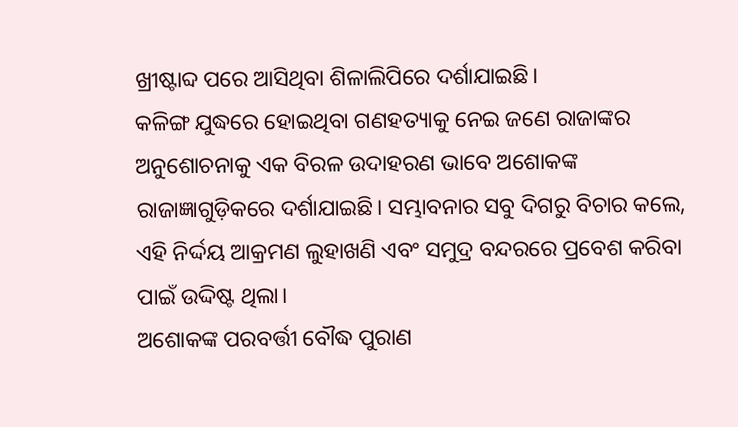ଖ୍ରୀଷ୍ଟାବ୍ଦ ପରେ ଆସିଥିବା ଶିଳାଲିପିରେ ଦର୍ଶାଯାଇଛି।
କଳିଙ୍ଗ ଯୁଦ୍ଧରେ ହୋଇଥିବା ଗଣହତ୍ୟାକୁ ନେଇ ଜଣେ ରାଜାଙ୍କର ଅନୁଶୋଚନାକୁ ଏକ ବିରଳ ଉଦାହରଣ ଭାବେ ଅଶୋକଙ୍କ ରାଜାଜ୍ଞାଗୁଡ଼ିକରେ ଦର୍ଶାଯାଇଛି। ସମ୍ଭାବନାର ସବୁ ଦିଗରୁ ବିଚାର କଲେ, ଏହି ନିର୍ଦ୍ଦୟ ଆକ୍ରମଣ ଲୁହାଖଣି ଏବଂ ସମୁଦ୍ର ବନ୍ଦରରେ ପ୍ରବେଶ କରିବା ପାଇଁ ଉଦ୍ଦିଷ୍ଟ ଥିଲା।
ଅଶୋକଙ୍କ ପରବର୍ତ୍ତୀ ବୌଦ୍ଧ ପୁରାଣ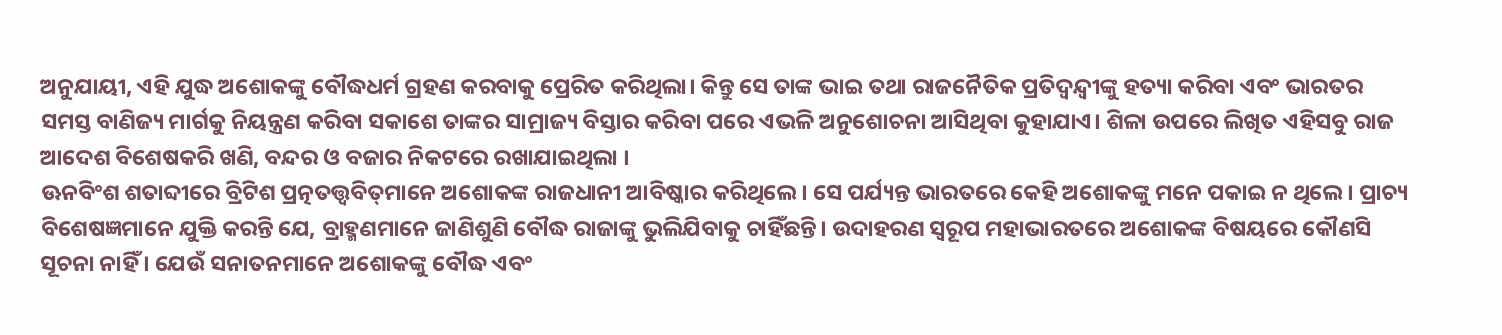ଅନୁଯାୟୀ, ଏହି ଯୁଦ୍ଧ ଅଶୋକଙ୍କୁ ବୌଦ୍ଧଧର୍ମ ଗ୍ରହଣ କରବାକୁ ପ୍ରେରିତ କରିଥିଲା। କିନ୍ତୁ ସେ ତାଙ୍କ ଭାଇ ତଥା ରାଜନୈତିକ ପ୍ରତିଦ୍ୱନ୍ଦ୍ୱୀଙ୍କୁ ହତ୍ୟା କରିବା ଏବଂ ଭାରତର ସମସ୍ତ ବାଣିଜ୍ୟ ମାର୍ଗକୁ ନିୟନ୍ତ୍ରଣ କରିବା ସକାଶେ ତାଙ୍କର ସାମ୍ରାଜ୍ୟ ବିସ୍ତାର କରିବା ପରେ ଏଭଳି ଅନୁଶୋଚନା ଆସିଥିବା କୁହାଯାଏ। ଶିଳା ଉପରେ ଲିଖିତ ଏହିସବୁ ରାଜ ଆଦେଶ ବିଶେଷକରି ଖଣି, ବନ୍ଦର ଓ ବଜାର ନିକଟରେ ରଖାଯାଇଥିଲା ।
ଊନବିଂଶ ଶତାବ୍ଦୀରେ ବ୍ରିଟିଶ ପ୍ରତ୍ନତତ୍ତ୍ୱବିତ୍‌ମାନେ ଅଶୋକଙ୍କ ରାଜଧାନୀ ଆବିଷ୍କାର କରିଥିଲେ। ସେ ପର୍ଯ୍ୟନ୍ତ ଭାରତରେ କେହି ଅଶୋକଙ୍କୁ ମନେ ପକାଇ ନ ଥିଲେ। ପ୍ରାଚ୍ୟ ବିଶେଷଜ୍ଞମାନେ ଯୁକ୍ତି କରନ୍ତି ଯେ, ବ୍ରାହ୍ମଣମାନେ ଜାଣିଶୁଣି ବୌଦ୍ଧ ରାଜାଙ୍କୁ ଭୁଲିଯିବାକୁ ଚାହିଁଛନ୍ତି। ଉଦାହରଣ ସ୍ବରୂପ ମହାଭାରତରେ ଅଶୋକଙ୍କ ବିଷୟରେ କୌଣସି ସୂଚନା ନାହିଁ । ଯେଉଁ ସନାତନମାନେ ଅଶୋକଙ୍କୁ ବୌଦ୍ଧ ଏବଂ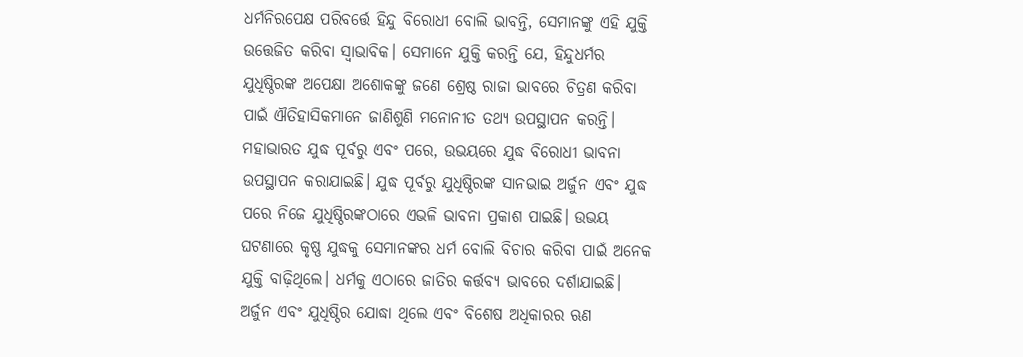ଧର୍ମନିରପେକ୍ଷ ପରିବର୍ତ୍ତେ ହିନ୍ଦୁ ବିରୋଧୀ ବୋଲି ଭାବନ୍ତି, ସେମାନଙ୍କୁ ଏହି ଯୁକ୍ତି ଉତ୍ତେଜିତ କରିବା ସ୍ବାଭାବିକ। ସେମାନେ ଯୁକ୍ତି କରନ୍ତି ଯେ, ହିନ୍ଦୁଧର୍ମର ଯୁଧିଷ୍ଠିରଙ୍କ ଅପେକ୍ଷା ଅଶୋକଙ୍କୁ ଜଣେ ଶ୍ରେଷ୍ଠ ରାଜା ଭାବରେ ଚିତ୍ରଣ କରିବା ପାଇଁ ଐତିହାସିକମାନେ ଜାଣିଶୁଣି ମନୋନୀତ ତଥ୍ୟ ଉପସ୍ଥାପନ କରନ୍ତି।
ମହାଭାରତ ଯୁଦ୍ଧ ପୂର୍ବରୁ ଏବଂ ପରେ, ଉଭୟରେ ଯୁଦ୍ଧ ବିରୋଧୀ ଭାବନା ଉପସ୍ଥାପନ କରାଯାଇଛି। ଯୁଦ୍ଧ ପୂର୍ବରୁ ଯୁଧିଷ୍ଠିରଙ୍କ ସାନଭାଇ ଅର୍ଜୁନ ଏବଂ ଯୁଦ୍ଧ ପରେ ନିଜେ ଯୁଧିଷ୍ଠିରଙ୍କଠାରେ ଏଭଳି ଭାବନା ପ୍ରକାଶ ପାଇଛି। ଉଭୟ ଘଟଣାରେ କୃଷ୍ଣ ଯୁଦ୍ଧକୁ ସେମାନଙ୍କର ଧର୍ମ ବୋଲି ବିଚାର କରିବା ପାଇଁ ଅନେକ ଯୁକ୍ତି ବାଢ଼ିଥିଲେ। ଧର୍ମକୁ ଏଠାରେ ଜାତିର କର୍ତ୍ତବ୍ୟ ଭାବରେ ଦର୍ଶାଯାଇଛି। ଅର୍ଜୁନ ଏବଂ ଯୁଧିଷ୍ଠିର ଯୋଦ୍ଧା ଥିଲେ ଏବଂ ବିଶେଷ ଅଧିକାରର ଋଣ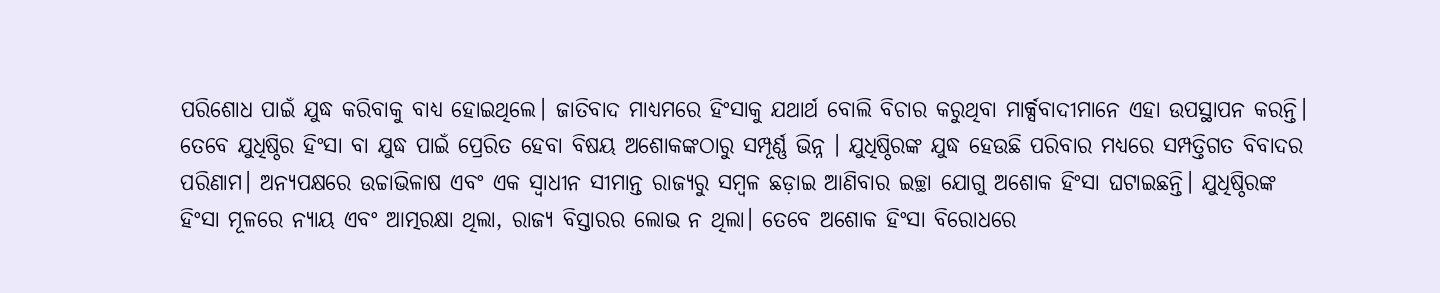ପରିଶୋଧ ପାଇଁ ଯୁଦ୍ଧ କରିବାକୁ ବାଧ୍ୟ ହୋଇଥିଲେ। ଜାତିବାଦ ମାଧ୍ୟମରେ ହିଂସାକୁ ଯଥାର୍ଥ ବୋଲି ବିଚାର କରୁଥିବା ମାର୍କ୍ସବାଦୀମାନେ ଏହା ଉପସ୍ଥାପନ କରନ୍ତି।
ତେବେ ଯୁଧିଷ୍ଠିର ହିଂସା ବା ଯୁଦ୍ଧ ପାଇଁ ପ୍ରେରିତ ହେବା ବିଷୟ ଅଶୋକଙ୍କଠାରୁ ସମ୍ପୂର୍ଣ୍ଣ ଭିନ୍ନ । ଯୁଧିଷ୍ଠିରଙ୍କ ଯୁଦ୍ଧ ହେଉଛି ପରିବାର ମଧ୍ୟରେ ସମ୍ପତ୍ତିଗତ ବିବାଦର ପରିଣାମ। ଅନ୍ୟପକ୍ଷରେ ଉଚ୍ଚାଭିଳାଷ ଏବଂ ଏକ ସ୍ବାଧୀନ ସୀମାନ୍ତ ରାଜ୍ୟରୁ ସମ୍ବଳ ଛଡ଼ାଇ ଆଣିବାର ଇଚ୍ଛା ଯୋଗୁ ଅଶୋକ ହିଂସା ଘଟାଇଛନ୍ତି। ଯୁଧିଷ୍ଠିରଙ୍କ ହିଂସା ମୂଳରେ ନ୍ୟାୟ ଏବଂ ଆତ୍ମରକ୍ଷା ଥିଲା, ରାଜ୍ୟ ବିସ୍ତାରର ଲୋଭ ନ ଥିଲା। ତେବେ ଅଶୋକ ହିଂସା ବିରୋଧରେ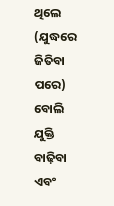ଥିଲେ (ଯୁଦ୍ଧରେ ଜିତିବା ପରେ) ବୋଲି ଯୁକ୍ତି ବାଢ଼ିବା ଏବଂ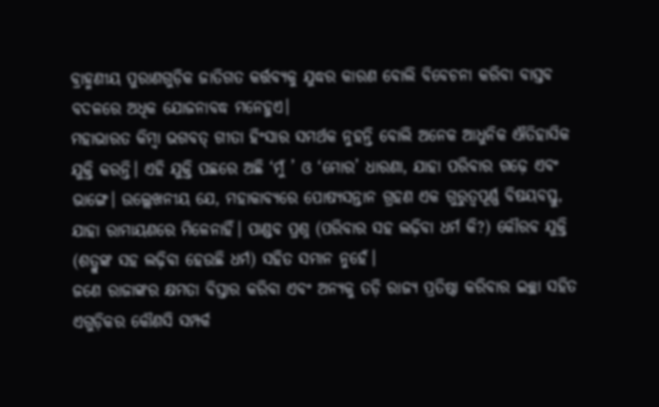ବ୍ରାହ୍ମଣୀୟ ପୁରାଣଗୁଡ଼ିକ ଜାତିଗତ କର୍ତ୍ତବ୍ୟକୁ ଯୁଦ୍ଧର କାରଣ ବୋଲି ବିବେଚନା କରିବା ବାସ୍ତବ ବଦଳରେ ଅଧିକ ଯୋଜନାବଦ୍ଧ ମନେହୁଏ।
ମହାଭାରତ କିମ୍ବା ଭଗବତ୍‌ ଗୀତା ହିଂସାର ସମର୍ଥକ ନୁହନ୍ତି ବୋଲି ଅନେକ ଆଧୁନିକ ଐତିହାସିକ ଯୁକ୍ତି କରନ୍ତି। ଏହି ଯୁକ୍ତି ପଛରେ ଅଛି ‘ମୁଁ ’ ଓ ‘ମୋର’ ଧାରଣା, ଯାହା ପରିବାର ଗଢ଼େ ଏବଂ ଭାଙ୍ଗେ। ଉଲ୍ଲେଖନୀୟ ଯେ, ମହାକାବ୍ୟରେ ପୋଷ୍ୟସନ୍ତାନ ଗ୍ରହଣ ଏକ ଗୁରୁତ୍ୱପୂର୍ଣ୍ଣ ବିଷୟବସ୍ତୁ, ଯାହା ରାମାୟଣରେ ମିଳେନାହିଁ। ପାଣ୍ଡବ ପ୍ରଶ୍ନ (ପରିବାର ସହ ଲଢ଼ିବା ଧର୍ମ କି?) କୌରବ ଯୁକ୍ତି (ଶତ୍ରୁଙ୍କ ସହ ଲଢ଼ିବା ହେଉଛି ଧର୍ମ) ସହିତ ସମାନ ନୁହେଁ।
ଜଣେ ରାଜାଙ୍କର କ୍ଷମତା ବିସ୍ତାର କରିବା ଏବଂ ଅନ୍ୟକୁ ତଡ଼ି ରାଜ୍ୟ ପ୍ରତିଷ୍ଠା କରିବାର ଇଚ୍ଛା ସହିତ ଏଗୁଡ଼ିକର କୌଣସି ସମ୍ପର୍କ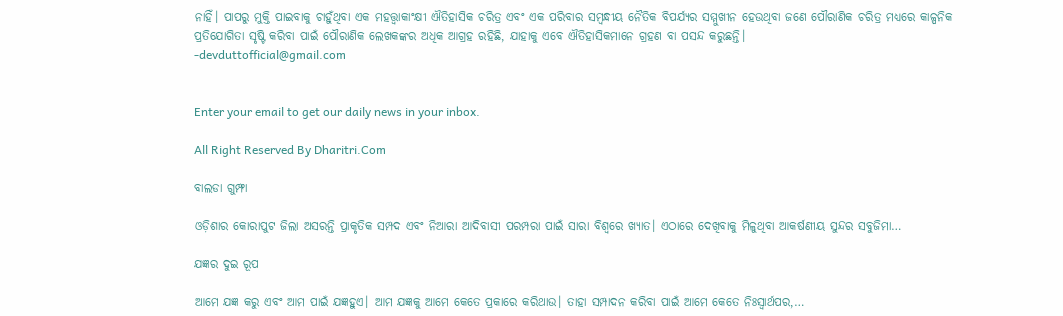ନାହିଁ। ପାପରୁ ମୁକ୍ତି ପାଇବାକୁ ଚାହୁଁଥିବା ଏକ ମହତ୍ତ୍ୱାକାଂକ୍ଷୀ ଐତିହାସିକ ଚରିତ୍ର ଏବଂ ଏକ ପରିବାର ସମ୍ବନ୍ଧୀୟ ନୈତିକ ବିପର୍ଯ୍ୟର ସମ୍ମୁଖୀନ ହେଉଥିବା ଜଣେ ପୌରାଣିକ ଚରିତ୍ର ମଧ୍ୟରେ କାଳ୍ପନିକ ପ୍ରତିଯୋଗିତା ସୃଷ୍ଟି କରିବା ପାଇଁ ପୌରାଣିକ ଲେଖକଙ୍କର ଅଧିକ ଆଗ୍ରହ ରହିଛି, ଯାହାକୁ ଏବେ ଐତିହାସିକମାନେ ଗ୍ରହଣ ବା ପସନ୍ଦ କରୁଛନ୍ତି।
-devduttofficial@gmail.com


Enter your email to get our daily news in your inbox.

All Right Reserved By Dharitri.Com

ବାଲଡା ଗୁମ୍ଫା

ଓଡ଼ିଶାର କୋରାପୁଟ ଜିଲା ଅସରନ୍ତି ପ୍ରାକୃତିକ ସମ୍ପଦ ଏବଂ ନିଆରା ଆଦିବାସୀ ପରମ୍ପରା ପାଇଁ ସାରା ବିଶ୍ବରେ ଖ୍ୟାତ। ଏଠାରେ ଦେଖିବାକୁ ମିଳୁଥିବା ଆକର୍ଷଣୀୟ ସୁନ୍ଦର ସବୁଜିମା…

ଯଜ୍ଞର ଦୁଇ ରୂପ

ଆମେ ଯଜ୍ଞ କରୁ ଏବଂ ଆମ ପାଇଁ ଯଜ୍ଞହୁଏ। ଆମ ଯଜ୍ଞକୁ ଆମେ କେତେ ପ୍ରକାରେ କରିଥାଉ। ତାହା ସମ୍ପାଦନ କରିବା ପାଇଁ ଆମେ କେତେ ନିଃସ୍ବାର୍ଥପର,…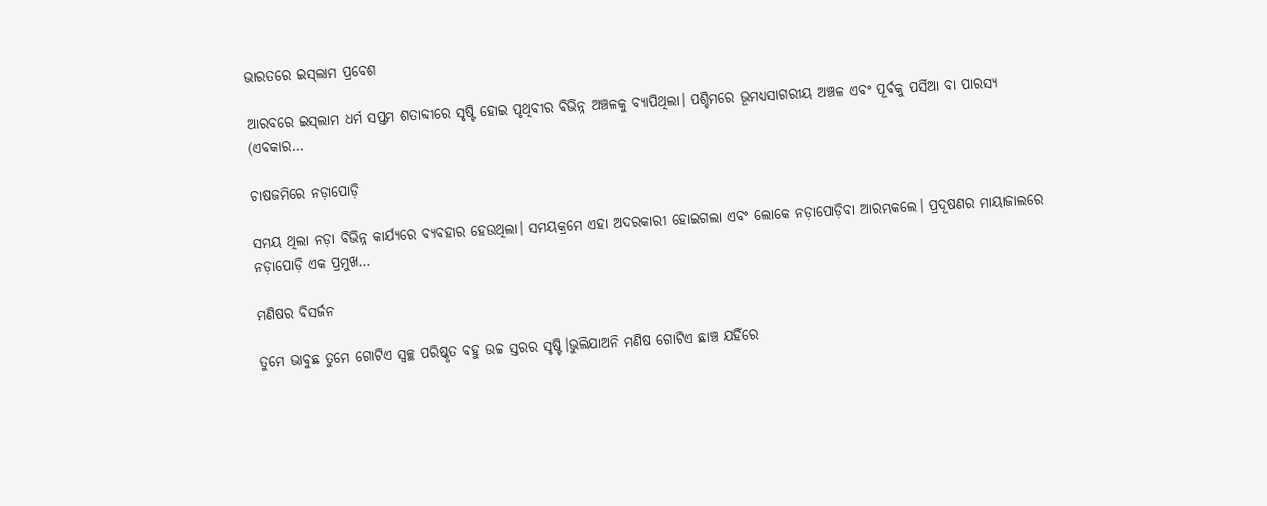ଭାରତରେ ଇସ୍‌ଲାମ ପ୍ରବେଶ

ଆରବରେ ଇସ୍‌ଲାମ ଧର୍ମ ସପ୍ତମ ଶତାବ୍ଦୀରେ ସୃଷ୍ଟି ହୋଇ ପୃଥିବୀର ବିଭିନ୍ନ ଅଞ୍ଚଳକୁ ବ୍ୟାପିଥିଲା। ପଶ୍ଚିମରେ ଭୂମଧ୍ୟସାଗରୀୟ ଅଞ୍ଚଳ ଏବଂ ପୂର୍ବକୁ ପର୍ସିଆ ବା ପାରସ୍ୟ (ଏବକାର…

ଚାଷଜମିରେ ନଡ଼ାପୋଡ଼ି

ସମୟ ଥିଲା ନଡ଼ା ବିଭିନ୍ନ କାର୍ଯ୍ୟରେ ବ୍ୟବହାର ହେଉଥିଲା। ସମୟକ୍ରମେ ଏହା ଅଦରକାରୀ ହୋଇଗଲା ଏବଂ ଲୋକେ ନଡ଼ାପୋଡ଼ିବା ଆରମ୍ଭକଲେ। ପ୍ରଦୂଷଣର ମାୟାଜାଲରେ ନଡ଼ାପୋଡ଼ି ଏକ ପ୍ରମୁଖ…

ମଣିଷର ବିସର୍ଜନ

ତୁମେ ଭାବୁଛ ତୁମେ ଗୋଟିଏ ସ୍ବଚ୍ଛ ପରିଷ୍କୃତ ବହୁ ଉଚ୍ଚ ସ୍ତରର ସୃଷ୍ଟି।ଭୁଲିଯାଅନି ମଣିଷ ଗୋଟିଏ ଛାଞ୍ଚ ଯହିଁରେ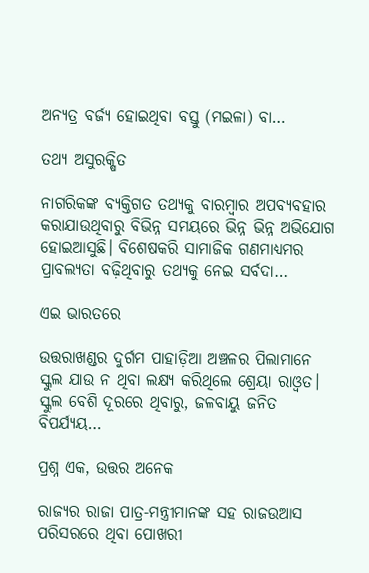ଅନ୍ୟତ୍ର ବର୍ଜ୍ୟ ହୋଇଥିବା ବସ୍ତୁ (ମଇଳା) ବା…

ତଥ୍ୟ ଅସୁରକ୍ଷିତ

ନାଗରିକଙ୍କ ବ୍ୟକ୍ତିଗତ ତଥ୍ୟକୁ ବାରମ୍ବାର ଅପବ୍ୟବହାର କରାଯାଉଥିବାରୁ ବିଭିନ୍ନ ସମୟରେ ଭିନ୍ନ ଭିନ୍ନ ଅଭିଯୋଗ ହୋଇଆସୁଛି। ବିଶେଷକରି ସାମାଜିକ ଗଣମାଧ୍ୟମର ପ୍ରାବଲ୍ୟତା ବଢ଼ିଥିବାରୁ ତଥ୍ୟକୁ ନେଇ ସର୍ବଦା…

ଏଇ ଭାରତରେ

ଉତ୍ତରାଖଣ୍ଡର ଦୁର୍ଗମ ପାହାଡ଼ିଆ ଅଞ୍ଚଳର ପିଲାମାନେ ସ୍କୁଲ ଯାଉ ନ ଥିବା ଲକ୍ଷ୍ୟ କରିଥିଲେ ଶ୍ରେୟା ରାଓ୍ବତ। ସ୍କୁଲ ବେଶି ଦୂରରେ ଥିବାରୁ, ଜଳବାୟୁ ଜନିତ ବିପର୍ଯ୍ୟୟ…

ପ୍ରଶ୍ନ ଏକ, ଉତ୍ତର ଅନେକ

ରାଜ୍ୟର ରାଜା ପାତ୍ର-ମନ୍ତ୍ରୀମାନଙ୍କ ସହ ରାଜଉଆସ ପରିସରରେ ଥିବା ପୋଖରୀ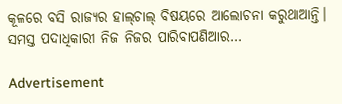କୂଳରେ ବସି ରାଜ୍ୟର ହାଲ୍‌ଚାଲ୍‌ ବିଷୟରେ ଆଲୋଚନା କରୁଥାଆନ୍ତି। ସମସ୍ତ ପଦାଧିକାରୀ ନିଜ ନିଜର ପାରିବାପଣିଆର…

Advertisement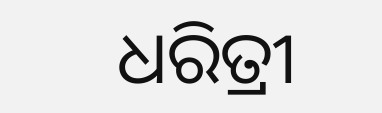ଧରିତ୍ରୀ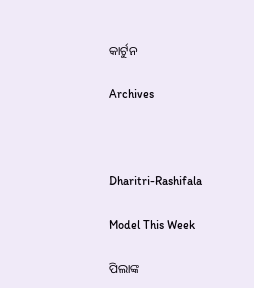କାର୍ଟୁନ

Archives



Dharitri-Rashifala

Model This Week

ପିଲାଙ୍କ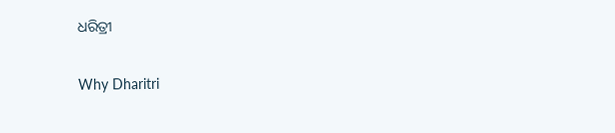ଧରିତ୍ରୀ

Why Dharitri